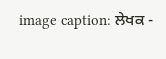image caption: ਲੇਖਕ -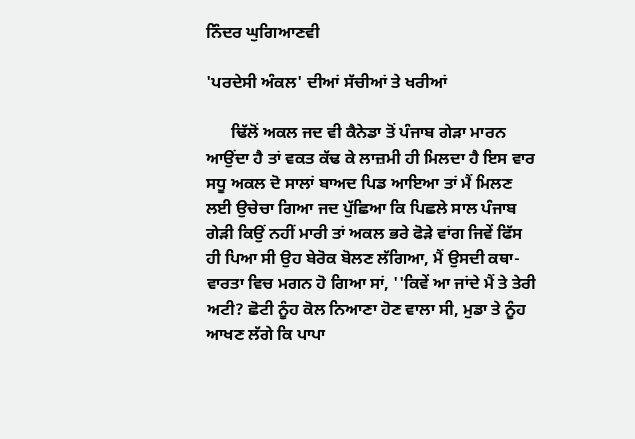ਨਿੰਦਰ ਘੁਗਿਆਣਵੀ

'ਪਰਦੇਸੀ ਅੰਕਲ' ਦੀਆਂ ਸੱਚੀਆਂ ਤੇ ਖਰੀਆਂ

      ਢਿੱਲੋਂ ਅਕਲ ਜਦ ਵੀ ਕੈਨੇਡਾ ਤੋਂ ਪੰਜਾਬ ਗੇੜਾ ਮਾਰਨ ਆਉਂਦਾ ਹੈ ਤਾਂ ਵਕਤ ਕੱਢ ਕੇ ਲਾਜ਼ਮੀ ਹੀ ਮਿਲਦਾ ਹੈ ਇਸ ਵਾਰ ਸਧੂ ਅਕਲ ਦੋ ਸਾਲਾਂ ਬਾਅਦ ਪਿਡ ਆਇਆ ਤਾਂ ਮੈਂ ਮਿਲਣ ਲਈ ਉਚੇਚਾ ਗਿਆ ਜਦ ਪੁੱਛਿਆ ਕਿ ਪਿਛਲੇ ਸਾਲ ਪੰਜਾਬ ਗੇੜੀ ਕਿਉਂ ਨਹੀਂ ਮਾਰੀ ਤਾਂ ਅਕਲ ਭਰੇ ਫੋੜੇ ਵਾਂਗ ਜਿਵੇਂ ਫਿੱਸ ਹੀ ਪਿਆ ਸੀ ਉਹ ਬੇਰੋਕ ਬੋਲਣ ਲੱਗਿਆ, ਮੈਂ ਉਸਦੀ ਕਥਾ-ਵਾਰਤਾ ਵਿਚ ਮਗਨ ਹੋ ਗਿਆ ਸਾਂ, ''ਕਿਵੇਂ ਆ ਜਾਂਦੇ ਮੈਂ ਤੇ ਤੇਰੀ ਅਟੀ? ਛੋਟੀ ਨੂੰਹ ਕੋਲ ਨਿਆਣਾ ਹੋਣ ਵਾਲਾ ਸੀ, ਮੁਡਾ ਤੇ ਨੂੰਹ ਆਖਣ ਲੱਗੇ ਕਿ ਪਾਪਾ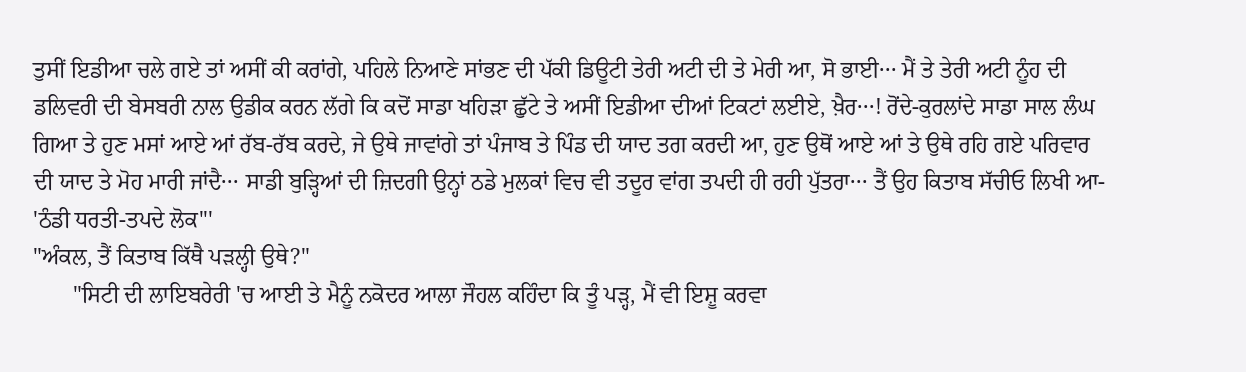ਤੁਸੀਂ ਇਡੀਆ ਚਲੇ ਗਏ ਤਾਂ ਅਸੀਂ ਕੀ ਕਰਾਂਗੇ, ਪਹਿਲੇ ਨਿਆਣੇ ਸਾਂਭਣ ਦੀ ਪੱਕੀ ਡਿਊਟੀ ਤੇਰੀ ਅਟੀ ਦੀ ਤੇ ਮੇਰੀ ਆ, ਸੋ ਭਾਈ··· ਮੈਂ ਤੇ ਤੇਰੀ ਅਟੀ ਨੂੰਹ ਦੀ ਡਲਿਵਰੀ ਦੀ ਬੇਸਬਰੀ ਨਾਲ ਉਡੀਕ ਕਰਨ ਲੱਗੇ ਕਿ ਕਦੋਂ ਸਾਡਾ ਖਹਿੜਾ ਛੁੱਟੇ ਤੇ ਅਸੀਂ ਇਡੀਆ ਦੀਆਂ ਟਿਕਟਾਂ ਲਈਏ, ਖ਼ੈਰ···! ਰੋਂਦੇ-ਕੁਰਲਾਂਦੇ ਸਾਡਾ ਸਾਲ ਲੰਘ ਗਿਆ ਤੇ ਹੁਣ ਮਸਾਂ ਆਏ ਆਂ ਰੱਬ-ਰੱਬ ਕਰਦੇ, ਜੇ ਉਥੇ ਜਾਵਾਂਗੇ ਤਾਂ ਪੰਜਾਬ ਤੇ ਪਿੰਡ ਦੀ ਯਾਦ ਤਗ ਕਰਦੀ ਆ, ਹੁਣ ਉਥੋਂ ਆਏ ਆਂ ਤੇ ਉਥੇ ਰਹਿ ਗਏ ਪਰਿਵਾਰ ਦੀ ਯਾਦ ਤੇ ਮੋਹ ਮਾਰੀ ਜਾਂਦੈ··· ਸਾਡੀ ਬੁੜ੍ਹਿਆਂ ਦੀ ਜ਼ਿਦਗੀ ਉਨ੍ਹਾਂ ਠਡੇ ਮੁਲਕਾਂ ਵਿਚ ਵੀ ਤਦੂਰ ਵਾਂਗ ਤਪਦੀ ਹੀ ਰਹੀ ਪੁੱਤਰਾ··· ਤੈਂ ਉਹ ਕਿਤਾਬ ਸੱਚੀਓ ਲਿਖੀ ਆ- 'ਠੰਡੀ ਧਰਤੀ-ਤਪਦੇ ਲੋਕ'''
"ਅੰਕਲ, ਤੈਂ ਕਿਤਾਬ ਕਿੱਥੈ ਪੜਲ੍ਹੀ ਉਥੇ?"
       "ਸਿਟੀ ਦੀ ਲਾਇਬਰੇਰੀ 'ਚ ਆਈ ਤੇ ਮੈਨੂੰ ਨਕੋਦਰ ਆਲਾ ਜੌਹਲ ਕਹਿੰਦਾ ਕਿ ਤੂੰ ਪੜ੍ਹ, ਮੈਂ ਵੀ ਇਸ਼ੂ ਕਰਵਾ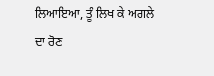ਲਿਆਇਆ, ਤੂੰ ਲਿਖ ਕੇ ਅਗਲੇ ਦਾ ਰੋਣ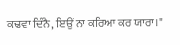ਕਢਵਾ ਦਿੰਨੈ, ਇਉਂ ਨਾ ਕਰਿਆ ਕਰ ਯਾਰਾ।"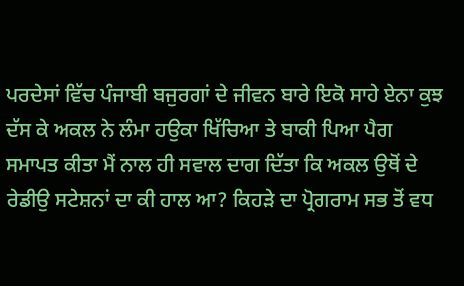ਪਰਦੇਸਾਂ ਵਿੱਚ ਪੰਜਾਬੀ ਬਜੁਰਗਾਂ ਦੇ ਜੀਵਨ ਬਾਰੇ ਇਕੋ ਸਾਹੇ ਏਨਾ ਕੁਝ ਦੱਸ ਕੇ ਅਕਲ ਨੇ ਲੰਮਾ ਹਉਕਾ ਖਿੱਚਿਆ ਤੇ ਬਾਕੀ ਪਿਆ ਪੈਗ ਸਮਾਪਤ ਕੀਤਾ ਮੈਂ ਨਾਲ ਹੀ ਸਵਾਲ ਦਾਗ ਦਿੱਤਾ ਕਿ ਅਕਲ ਉਥੋਂ ਦੇ ਰੇਡੀਉ ਸਟੇਸ਼ਨਾਂ ਦਾ ਕੀ ਹਾਲ ਆ? ਕਿਹੜੇ ਦਾ ਪ੍ਰੋਗਰਾਮ ਸਭ ਤੋਂ ਵਧ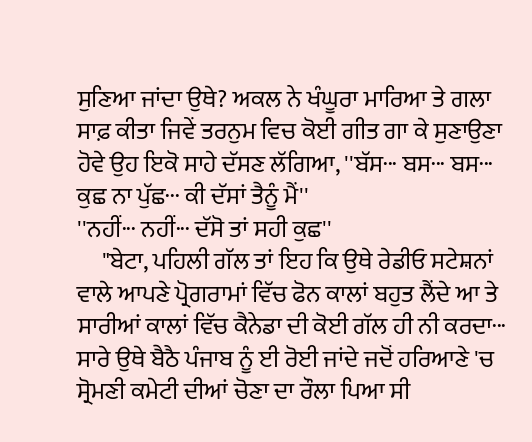ਸੁਣਿਆ ਜਾਂਦਾ ਉਥੇ? ਅਕਲ ਨੇ ਖੰਘੂਰਾ ਮਾਰਿਆ ਤੇ ਗਲਾ ਸਾਫ਼ ਕੀਤਾ ਜਿਵੇਂ ਤਰਨੁਮ ਵਿਚ ਕੋਈ ਗੀਤ ਗਾ ਕੇ ਸੁਣਾਉਣਾ ਹੋਵੇ ਉਹ ਇਕੋ ਸਾਹੇ ਦੱਸਣ ਲੱਗਿਆ, ''ਬੱਸ··· ਬਸ··· ਬਸ··· ਕੁਛ ਨਾ ਪੁੱਛ··· ਕੀ ਦੱਸਾਂ ਤੈਨੂੰ ਮੈਂ''
''ਨਹੀਂ··· ਨਹੀਂ··· ਦੱਸੋ ਤਾਂ ਸਹੀ ਕੁਛ''
     "ਬੇਟਾ, ਪਹਿਲੀ ਗੱਲ ਤਾਂ ਇਹ ਕਿ ਉਥੇ ਰੇਡੀਓ ਸਟੇਸ਼ਨਾਂ ਵਾਲੇ ਆਪਣੇ ਪ੍ਰੋਗਰਾਮਾਂ ਵਿੱਚ ਫੋਨ ਕਾਲਾਂ ਬਹੁਤ ਲੈਂਦੇ ਆ ਤੇ ਸਾਰੀਆਂ ਕਾਲਾਂ ਵਿੱਚ ਕੈਨੇਡਾ ਦੀ ਕੋਈ ਗੱਲ ਹੀ ਨੀ ਕਰਦਾ··· ਸਾਰੇ ਉਥੇ ਬੈਠੈ ਪੰਜਾਬ ਨੂੰ ਈ ਰੋਈ ਜਾਂਦੇ ਜਦੋਂ ਹਰਿਆਣੇ 'ਚ ਸ੍ਰੋਮਣੀ ਕਮੇਟੀ ਦੀਆਂ ਚੋਣਾ ਦਾ ਰੌਲਾ ਪਿਆ ਸੀ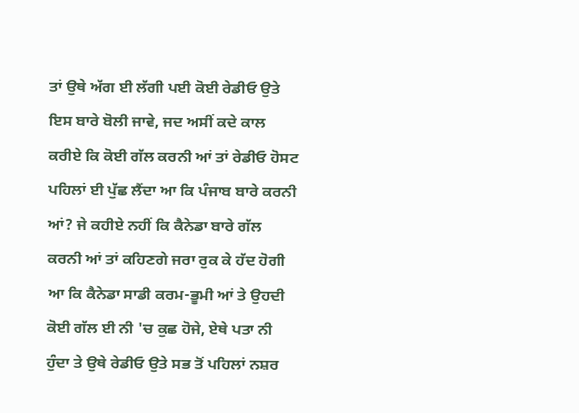ਤਾਂ ਉਥੇ ਅੱਗ ਈ ਲੱਗੀ ਪਈ ਕੋਈ ਰੇਡੀਓ ਉਤੇ ਇਸ ਬਾਰੇ ਬੋਲੀ ਜਾਵੇ, ਜਦ ਅਸੀਂ ਕਦੇ ਕਾਲ ਕਰੀਏ ਕਿ ਕੋਈ ਗੱਲ ਕਰਨੀ ਆਂ ਤਾਂ ਰੇਡੀਓ ਹੋਸਟ ਪਹਿਲਾਂ ਈ ਪੁੱਛ ਲੈਂਦਾ ਆ ਕਿ ਪੰਜਾਬ ਬਾਰੇ ਕਰਨੀ ਆਂ? ਜੇ ਕਹੀਏ ਨਹੀਂ ਕਿ ਕੈਨੇਡਾ ਬਾਰੇ ਗੱਲ ਕਰਨੀ ਆਂ ਤਾਂ ਕਹਿਣਗੇ ਜਰਾ ਰੁਕ ਕੇ ਹੱਦ ਹੋਗੀ ਆ ਕਿ ਕੈਨੇਡਾ ਸਾਡੀ ਕਰਮ-ਭੂਮੀ ਆਂ ਤੇ ਉਹਦੀ ਕੋਈ ਗੱਲ ਈ ਨੀ 'ਚ ਕੁਛ ਹੋਜੇ, ਏਥੇ ਪਤਾ ਨੀ ਹੁੰਦਾ ਤੇ ਉਥੇ ਰੇਡੀਓ ਉਤੇ ਸਭ ਤੋਂ ਪਹਿਲਾਂ ਨਸ਼ਰ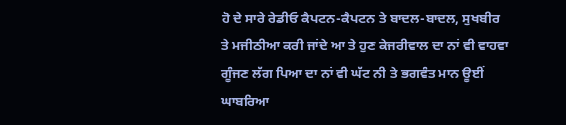ਹੋ ਦੇ ਸਾਰੇ ਰੇਡੀਓ ਕੈਪਟਨ-ਕੈਪਟਨ ਤੇ ਬਾਦਲ-ਬਾਦਲ, ਸੁਖਬੀਰ ਤੇ ਮਜੀਠੀਆ ਕਰੀ ਜਾਂਦੇ ਆ ਤੇ ਹੁਣ ਕੇਜਰੀਵਾਲ ਦਾ ਨਾਂ ਵੀ ਵਾਹਵਾ ਗੂੰਜਣ ਲੱਗ ਪਿਆ ਦਾ ਨਾਂ ਵੀ ਘੱਟ ਨੀ ਤੇ ਭਗਵੰਤ ਮਾਨ ਊਈਂ ਘਾਬਰਿਆ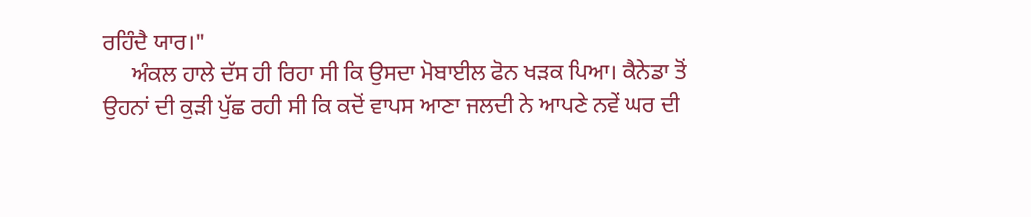ਰਹਿੰਦੈ ਯਾਰ।"
     ਅੰਕਲ ਹਾਲੇ ਦੱਸ ਹੀ ਰਿਹਾ ਸੀ ਕਿ ਉਸਦਾ ਮੋਬਾਈਲ ਫੋਨ ਖੜਕ ਪਿਆ। ਕੈਨੇਡਾ ਤੋਂ ਉਹਨਾਂ ਦੀ ਕੁੜੀ ਪੁੱਛ ਰਹੀ ਸੀ ਕਿ ਕਦੋਂ ਵਾਪਸ ਆਣਾ ਜਲਦੀ ਨੇ ਆਪਣੇ ਨਵੇਂ ਘਰ ਦੀ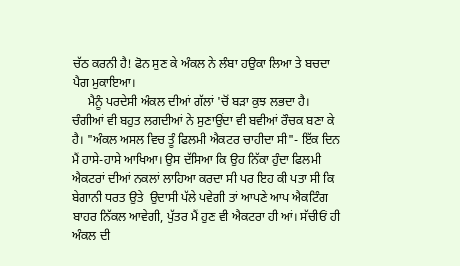ਚੱਠ ਕਰਨੀ ਹੈ! ਫੋਨ ਸੁਣ ਕੇ ਅੰਕਲ ਨੇ ਲੰਬਾ ਹਉਕਾ ਲਿਆ ਤੇ ਬਚਦਾ ਪੈਗ ਮੁਕਾਇਆ।
     ਮੈਨੂੰ ਪਰਦੇਸੀ ਅੰਕਲ ਦੀਆਂ ਗੱਲਾਂ 'ਚੋਂ ਬੜਾ ਕੁਝ ਲਭਦਾ ਹੈ। ਚੰਗੀਆਂ ਵੀ ਬਹੁਤ ਲਗਦੀਆਂ ਨੇ ਸੁਣਾਉਂਦਾ ਵੀ ਬਵੀਆਂ ਰੌਚਕ ਬਣਾ ਕੇ ਹੈ। "ਅੰਕਲ ਅਸਲ ਵਿਚ ਤੂੰ ਫਿਲਮੀ ਐਕਟਰ ਚਾਹੀਦਾ ਸੀ"- ਇੱਕ ਦਿਨ ਮੈਂ ਹਾਸੇ-ਹਾਸੇ ਆਖਿਆ। ਉਸ ਦੱਸਿਆ ਕਿ ਉਹ ਨਿੱਕਾ ਹੁੰਦਾ ਫਿਲਮੀ ਐਕਟਰਾਂ ਦੀਆਂ ਨਕਲਾਂ ਲਾਹਿਆ ਕਰਦਾ ਸੀ ਪਰ ਇਹ ਕੀ ਪਤਾ ਸੀ ਕਿ ਬੇਗਾਨੀ ਧਰਤ ਉਤੇ  ਉਦਾਸੀ ਪੱਲੇ ਪਵੇਗੀ ਤਾਂ ਆਪਣੇ ਆਪ ਐਕਟਿੰਗ ਬਾਹਰ ਨਿੱਕਲ ਆਵੇਗੀ, ਪੁੱਤਰ ਮੈਂ ਹੁਣ ਵੀ ਐਕਟਰਾ ਹੀ ਆਂ। ਸੱਚੀਓਂ ਹੀ ਅੰਕਲ ਦੀ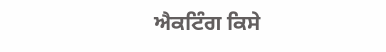ਐਕਟਿੰਗ ਕਿਸੇ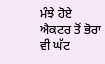ਮੰਝੇ ਹੋਏ ਐਕਟਰ ਤੋਂ ਭੋਰਾ ਵੀ ਘੱਟ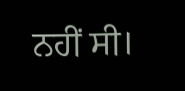ਨਹੀਂ ਸੀ।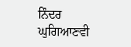ਨਿੰਦਰ ਘੁਗਿਆਣਵੀ